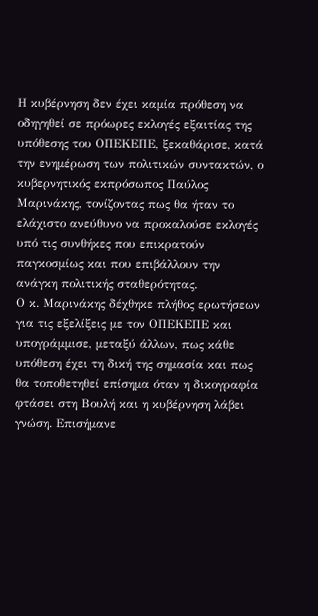Η κυβέρνηση δεν έχει καμία πρόθεση να οδηγηθεί σε πρόωρες εκλογές εξαιτίας της υπόθεσης του ΟΠΕΚΕΠΕ, ξεκαθάρισε, κατά την ενημέρωση των πολιτικών συντακτών, ο κυβερνητικός εκπρόσωπος Παύλος Μαρινάκης, τονίζοντας πως θα ήταν το ελάχιστο ανεύθυνο να προκαλούσε εκλογές υπό τις συνθήκες που επικρατούν παγκοσμίως και που επιβάλλουν την ανάγκη πολιτικής σταθερότητας.
Ο κ. Μαρινάκης δέχθηκε πλήθος ερωτήσεων για τις εξελίξεις με τον ΟΠΕΚΕΠΕ και υπογράμμισε, μεταξύ άλλων, πως κάθε υπόθεση έχει τη δική της σημασία και πως θα τοποθετηθεί επίσημα όταν η δικογραφία φτάσει στη Βουλή και η κυβέρνηση λάβει γνώση. Επισήμανε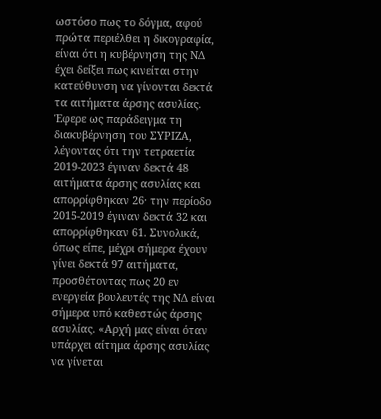ωστόσο πως το δόγμα, αφού πρώτα περιέλθει η δικογραφία, είναι ότι η κυβέρνηση της ΝΔ έχει δείξει πως κινείται στην κατεύθυνση να γίνονται δεκτά τα αιτήματα άρσης ασυλίας. Έφερε ως παράδειγμα τη διακυβέρνηση του ΣΥΡΙΖΑ, λέγοντας ότι την τετραετία 2019-2023 έγιναν δεκτά 48 αιτήματα άρσης ασυλίας και απορρίφθηκαν 26· την περίοδο 2015-2019 έγιναν δεκτά 32 και απορρίφθηκαν 61. Συνολικά, όπως είπε, μέχρι σήμερα έχουν γίνει δεκτά 97 αιτήματα, προσθέτοντας πως 20 εν ενεργεία βουλευτές της ΝΔ είναι σήμερα υπό καθεστώς άρσης ασυλίας. «Αρχή μας είναι όταν υπάρχει αίτημα άρσης ασυλίας να γίνεται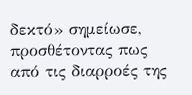δεκτό» σημείωσε, προσθέτοντας πως από τις διαρροές της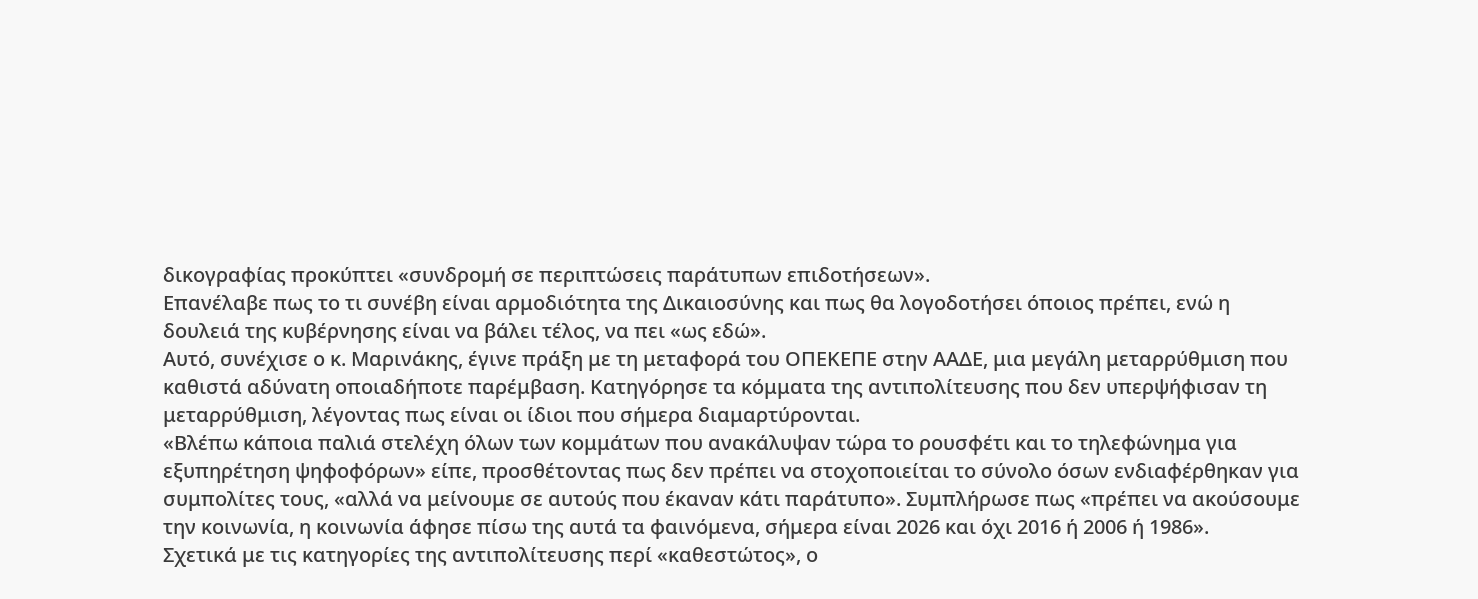δικογραφίας προκύπτει «συνδρομή σε περιπτώσεις παράτυπων επιδοτήσεων».
Επανέλαβε πως το τι συνέβη είναι αρμοδιότητα της Δικαιοσύνης και πως θα λογοδοτήσει όποιος πρέπει, ενώ η δουλειά της κυβέρνησης είναι να βάλει τέλος, να πει «ως εδώ».
Αυτό, συνέχισε ο κ. Μαρινάκης, έγινε πράξη με τη μεταφορά του ΟΠΕΚΕΠΕ στην ΑΑΔΕ, μια μεγάλη μεταρρύθμιση που καθιστά αδύνατη οποιαδήποτε παρέμβαση. Κατηγόρησε τα κόμματα της αντιπολίτευσης που δεν υπερψήφισαν τη μεταρρύθμιση, λέγοντας πως είναι οι ίδιοι που σήμερα διαμαρτύρονται.
«Βλέπω κάποια παλιά στελέχη όλων των κομμάτων που ανακάλυψαν τώρα το ρουσφέτι και το τηλεφώνημα για εξυπηρέτηση ψηφοφόρων» είπε, προσθέτοντας πως δεν πρέπει να στοχοποιείται το σύνολο όσων ενδιαφέρθηκαν για συμπολίτες τους, «αλλά να μείνουμε σε αυτούς που έκαναν κάτι παράτυπο». Συμπλήρωσε πως «πρέπει να ακούσουμε την κοινωνία, η κοινωνία άφησε πίσω της αυτά τα φαινόμενα, σήμερα είναι 2026 και όχι 2016 ή 2006 ή 1986».
Σχετικά με τις κατηγορίες της αντιπολίτευσης περί «καθεστώτος», ο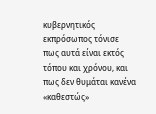κυβερνητικός εκπρόσωπος τόνισε πως αυτά είναι εκτός τόπου και χρόνου, και πως δεν θυμάται κανένα «καθεστώς»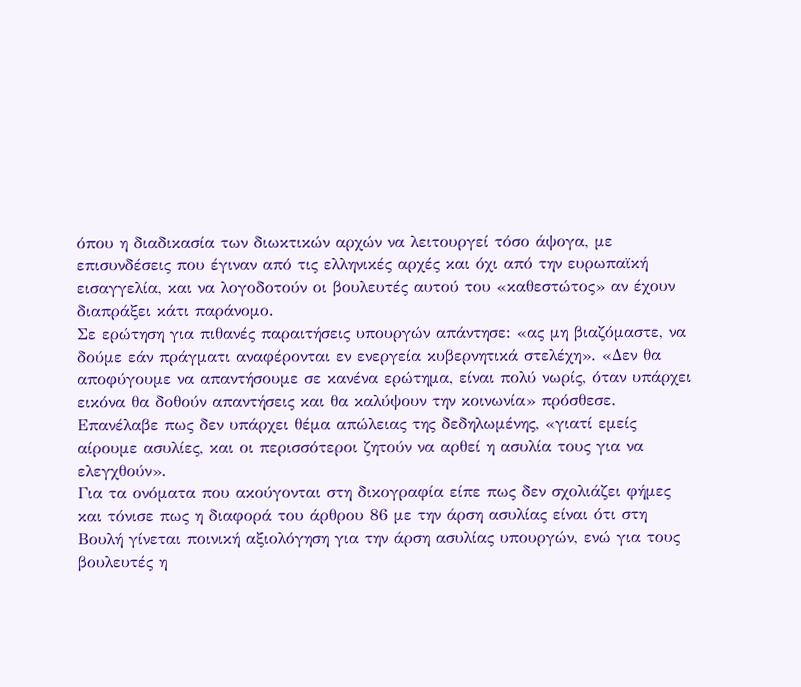όπου η διαδικασία των διωκτικών αρχών να λειτουργεί τόσο άψογα, με επισυνδέσεις που έγιναν από τις ελληνικές αρχές και όχι από την ευρωπαϊκή εισαγγελία, και να λογοδοτούν οι βουλευτές αυτού του «καθεστώτος» αν έχουν διαπράξει κάτι παράνομο.
Σε ερώτηση για πιθανές παραιτήσεις υπουργών απάντησε: «ας μη βιαζόμαστε, να δούμε εάν πράγματι αναφέρονται εν ενεργεία κυβερνητικά στελέχη». «Δεν θα αποφύγουμε να απαντήσουμε σε κανένα ερώτημα, είναι πολύ νωρίς, όταν υπάρχει εικόνα θα δοθούν απαντήσεις και θα καλύψουν την κοινωνία» πρόσθεσε.
Επανέλαβε πως δεν υπάρχει θέμα απώλειας της δεδηλωμένης, «γιατί εμείς αίρουμε ασυλίες, και οι περισσότεροι ζητούν να αρθεί η ασυλία τους για να ελεγχθούν».
Για τα ονόματα που ακούγονται στη δικογραφία είπε πως δεν σχολιάζει φήμες και τόνισε πως η διαφορά του άρθρου 86 με την άρση ασυλίας είναι ότι στη Βουλή γίνεται ποινική αξιολόγηση για την άρση ασυλίας υπουργών, ενώ για τους βουλευτές η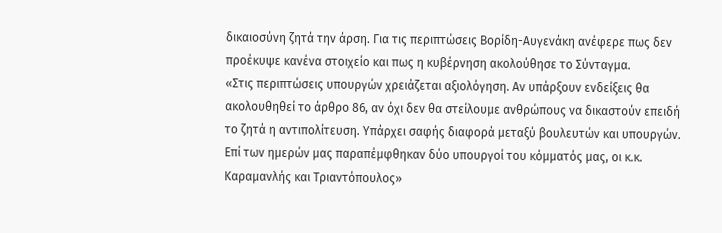δικαιοσύνη ζητά την άρση. Για τις περιπτώσεις Βορίδη-Αυγενάκη ανέφερε πως δεν προέκυψε κανένα στοιχείο και πως η κυβέρνηση ακολούθησε το Σύνταγμα.
«Στις περιπτώσεις υπουργών χρειάζεται αξιολόγηση. Αν υπάρξουν ενδείξεις θα ακολουθηθεί το άρθρο 86, αν όχι δεν θα στείλουμε ανθρώπους να δικαστούν επειδή το ζητά η αντιπολίτευση. Υπάρχει σαφής διαφορά μεταξύ βουλευτών και υπουργών. Επί των ημερών μας παραπέμφθηκαν δύο υπουργοί του κόμματός μας, οι κ.κ. Καραμανλής και Τριαντόπουλος»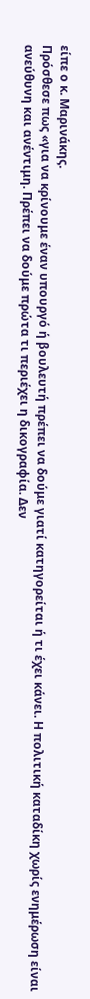είπε ο κ. Μαρινάκης.
Πρόσθεσε πως «για να κρίνουμε έναν υπουργό ή βουλευτή πρέπει να δούμε γιατί κατηγορείται ή τι έχει κάνει. Η πολιτική καταδίκη χωρίς ενημέρωση είναι ανεύθυνη και ανέντιμη. Πρέπει να δούμε πρώτα τι περιέχει η δικογραφία. Δεν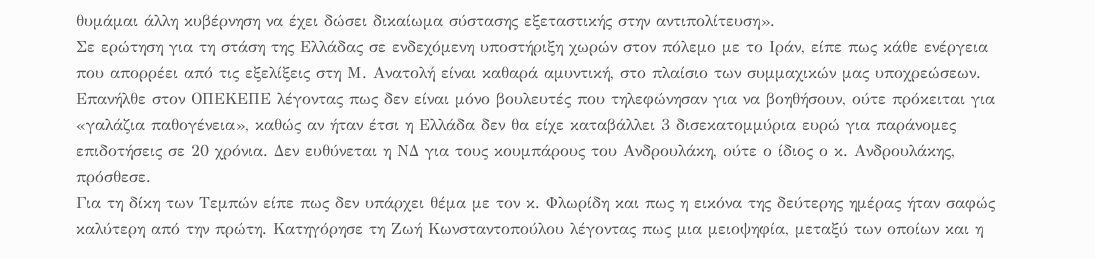θυμάμαι άλλη κυβέρνηση να έχει δώσει δικαίωμα σύστασης εξεταστικής στην αντιπολίτευση».
Σε ερώτηση για τη στάση της Ελλάδας σε ενδεχόμενη υποστήριξη χωρών στον πόλεμο με το Ιράν, είπε πως κάθε ενέργεια που απορρέει από τις εξελίξεις στη Μ. Ανατολή είναι καθαρά αμυντική, στο πλαίσιο των συμμαχικών μας υποχρεώσεων.
Επανήλθε στον ΟΠΕΚΕΠΕ λέγοντας πως δεν είναι μόνο βουλευτές που τηλεφώνησαν για να βοηθήσουν, ούτε πρόκειται για «γαλάζια παθογένεια», καθώς αν ήταν έτσι η Ελλάδα δεν θα είχε καταβάλλει 3 δισεκατομμύρια ευρώ για παράνομες επιδοτήσεις σε 20 χρόνια. Δεν ευθύνεται η ΝΔ για τους κουμπάρους του Ανδρουλάκη, ούτε ο ίδιος ο κ. Ανδρουλάκης, πρόσθεσε.
Για τη δίκη των Τεμπών είπε πως δεν υπάρχει θέμα με τον κ. Φλωρίδη και πως η εικόνα της δεύτερης ημέρας ήταν σαφώς καλύτερη από την πρώτη. Κατηγόρησε τη Ζωή Κωνσταντοπούλου λέγοντας πως μια μειοψηφία, μεταξύ των οποίων και η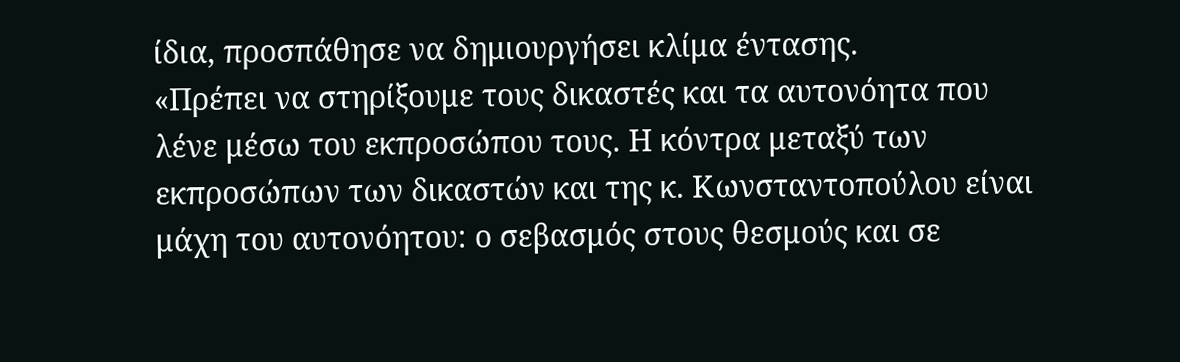ίδια, προσπάθησε να δημιουργήσει κλίμα έντασης.
«Πρέπει να στηρίξουμε τους δικαστές και τα αυτονόητα που λένε μέσω του εκπροσώπου τους. Η κόντρα μεταξύ των εκπροσώπων των δικαστών και της κ. Κωνσταντοπούλου είναι μάχη του αυτονόητου: ο σεβασμός στους θεσμούς και σε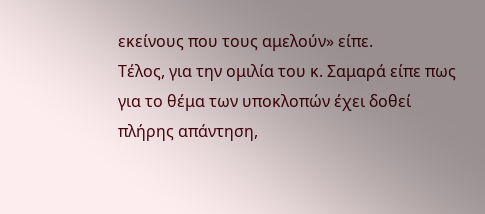εκείνους που τους αμελούν» είπε.
Τέλος, για την ομιλία του κ. Σαμαρά είπε πως για το θέμα των υποκλοπών έχει δοθεί πλήρης απάντηση,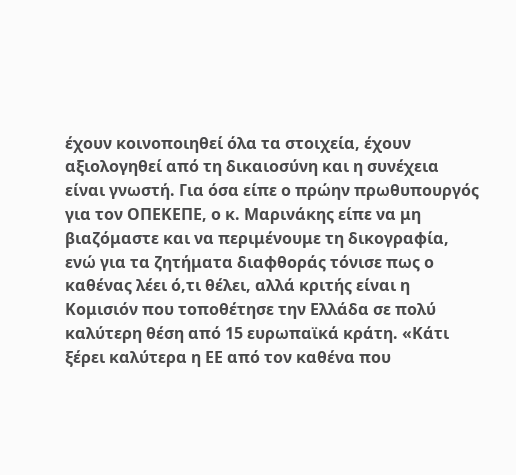έχουν κοινοποιηθεί όλα τα στοιχεία, έχουν αξιολογηθεί από τη δικαιοσύνη και η συνέχεια είναι γνωστή. Για όσα είπε ο πρώην πρωθυπουργός για τον ΟΠΕΚΕΠΕ, ο κ. Μαρινάκης είπε να μη βιαζόμαστε και να περιμένουμε τη δικογραφία, ενώ για τα ζητήματα διαφθοράς τόνισε πως ο καθένας λέει ό,τι θέλει, αλλά κριτής είναι η Κομισιόν που τοποθέτησε την Ελλάδα σε πολύ καλύτερη θέση από 15 ευρωπαϊκά κράτη. «Κάτι ξέρει καλύτερα η ΕΕ από τον καθένα που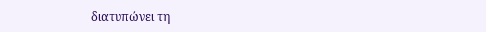διατυπώνει τη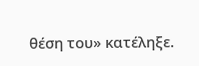θέση του» κατέληξε.